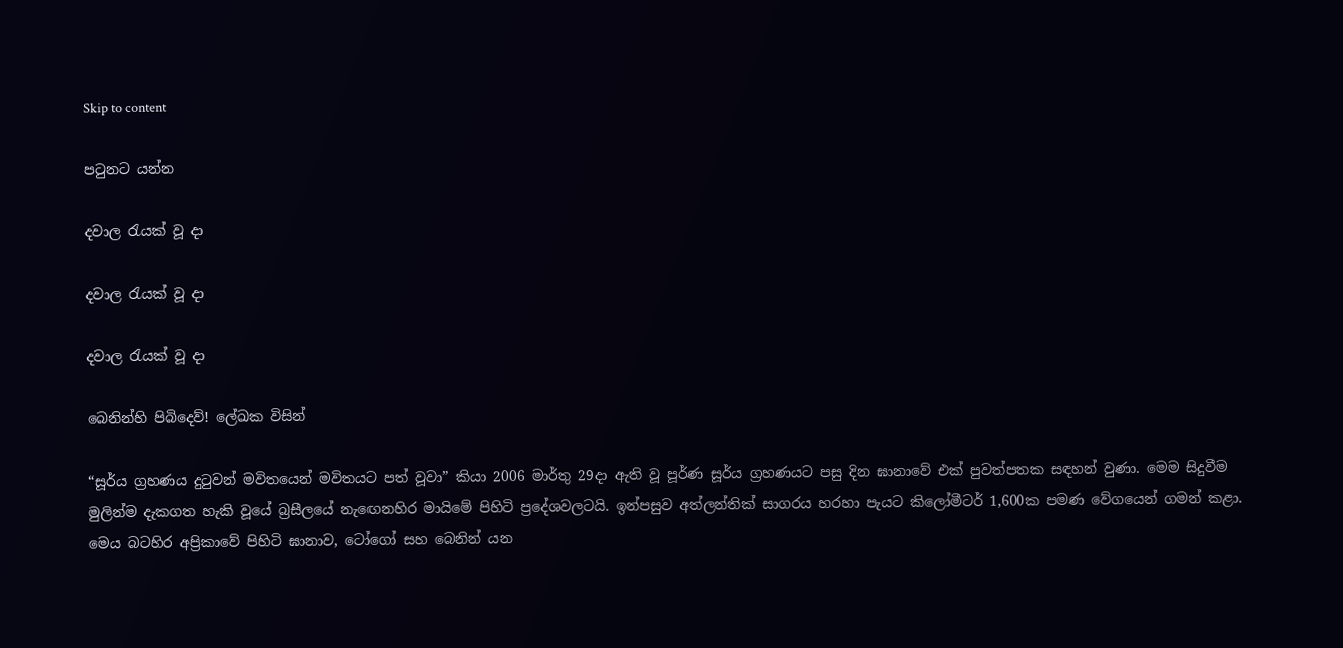Skip to content

පටුනට යන්න

දවාල රැයක් වූ දා

දවාල රැයක් වූ දා

දවාල රැයක් වූ දා

බෙනින්හි පිබිදෙව්! ලේඛක විසින්

“සූර්ය ග්‍රහණය දුටුවන් මවිතයෙන් මවිතයට පත් වූවා” කියා 2006 මාර්තු 29දා ඇති වූ පූර්ණ සූර්ය ග්‍රහණයට පසු දින ඝානාවේ එක් පුවත්පතක සඳහන් වුණා. මෙම සිදුවීම මුලින්ම දැකගත හැකි වූයේ බ්‍රසීලයේ නැඟෙනහිර මායිමේ පිහිටි ප්‍රදේශවලටයි. ඉන්පසුව අත්ලන්තික් සාගරය හරහා පැයට කිලෝමීටර් 1,600ක පමණ වේගයෙන් ගමන් කළා. මෙය බටහිර අප්‍රිකාවේ පිහිටි ඝානාව, ටෝගෝ සහ බෙනින් යන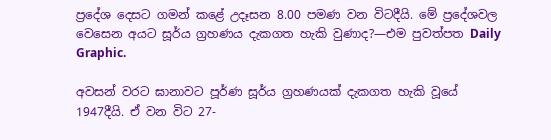ප්‍රදේශ දෙසට ගමන් කළේ උදෑසන 8.00 පමණ වන විටදීයි. මේ ප්‍රදේශවල වෙසෙන අයට සූර්ය ග්‍රහණය දැකගත හැකි වුණාද?—එම පුවත්පත Daily Graphic.

අවසන් වරට ඝානාවට පූර්ණ සූර්ය ග්‍රහණයක් දැකගත හැකි වූයේ 1947දීයි. ඒ වන විට 27-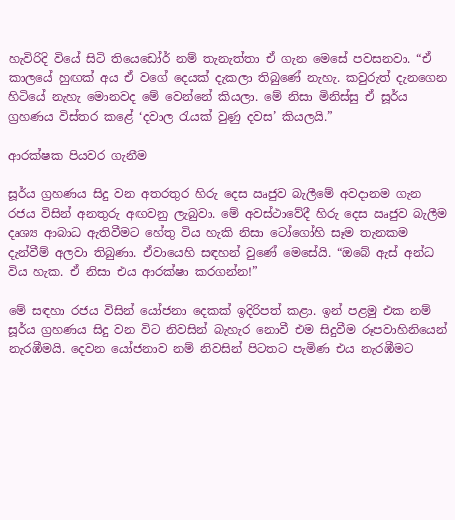හැවිරිදි වියේ සිටි තියෙඩෝර් නම් තැනැත්තා ඒ ගැන මෙසේ පවසනවා. “ඒ කාලයේ හුඟක් අය ඒ වගේ දෙයක් දැකලා තිබුණේ නැහැ. කවුරුත් දැනගෙන හිටියේ නැහැ මොනවද මේ වෙන්නේ කියලා. මේ නිසා මිනිස්සු ඒ සූර්ය ග්‍රහණය විස්තර කළේ ‘දවාල රැයක් වුණු දවස’ කියලයි.”

ආරක්ෂක පියවර ගැනීම

සූර්ය ග්‍රහණය සිදු වන අතරතුර හිරු දෙස ඍජුව බැලීමේ අවදානම ගැන රජය විසින් අනතුරු අඟවනු ලැබුවා. මේ අවස්ථාවේදී හිරු දෙස ඍජුව බැලීම දෘශ්‍ය ආබාධ ඇතිවීමට හේතු විය හැකි නිසා ටෝගෝහි සෑම තැනකම දැන්වීම් අලවා තිබුණා. ඒවායෙහි සඳහන් වුණේ මෙසේයි. “ඔබේ ඇස් අන්ධ විය හැක. ඒ නිසා එය ආරක්ෂා කරගන්න!”

මේ සඳහා රජය විසින් යෝජනා දෙකක් ඉදිරිපත් කළා. ඉන් පළමු එක නම් සූර්ය ග්‍රහණය සිදු වන විට නිවසින් බැහැර නොවී එම සිදුවීම රූපවාහිනියෙන් නැරඹීමයි. දෙවන යෝජනාව නම් නිවසින් පිටතට පැමිණ එය නැරඹීමට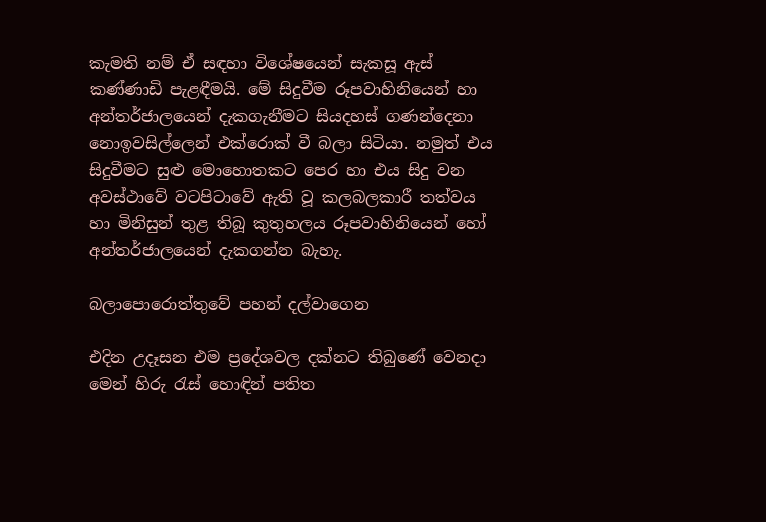කැමති නම් ඒ සඳහා විශේෂයෙන් සැකසූ ඇස් කණ්ණාඩි පැළඳීමයි. මේ සිදුවීම රූපවාහිනියෙන් හා අන්තර්ජාලයෙන් දැකගැනීමට සියදහස් ගණන්දෙනා නොඉවසිල්ලෙන් එක්රොක් වී බලා සිටියා. නමුත් එය සිදුවීමට සුළු මොහොතකට පෙර හා එය සිදු වන අවස්ථාවේ වටපිටාවේ ඇති වූ කලබලකාරී තත්වය හා මිනිසුන් තුළ තිබූ කුතුහලය රූපවාහිනියෙන් හෝ අන්තර්ජාලයෙන් දැකගන්න බැහැ.

බලාපොරොත්තුවේ පහන් දල්වාගෙන

එදින උදෑසන එම ප්‍රදේශවල දක්නට තිබුණේ වෙනදා මෙන් හිරු රැස් හොඳින් පතිත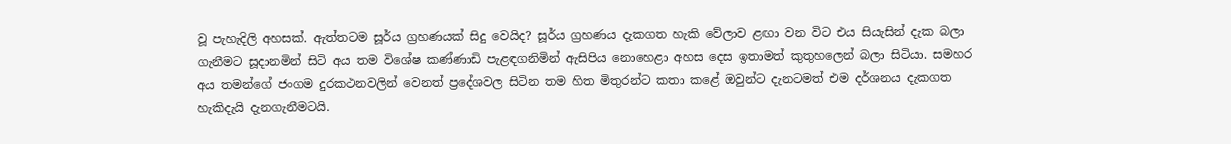වූ පැහැදිලි අහසක්. ඇත්තටම සූර්ය ග්‍රහණයක් සිදු වෙයිද? සූර්ය ග්‍රහණය දැකගත හැකි වේලාව ළඟා වන විට එය සියැසින් දැක බලා ගැනීමට සූදානමින් සිටි අය තම විශේෂ කණ්ණාඩි පැළඳගනිමින් ඇසිපිය නොහෙළා අහස දෙස ඉතාමත් කුතුහලෙන් බලා සිටියා. සමහර අය තමන්ගේ ජංගම දුරකථනවලින් වෙනත් ප්‍රදේශවල සිටින තම හිත මිතුරන්ට කතා කළේ ඔවුන්ට දැනටමත් එම දර්ශනය දැකගත හැකිදැයි දැනගැනීමටයි.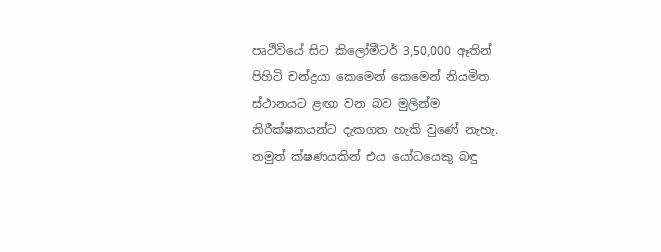පෘථිවියේ සිට කිලෝමීටර් 3,50,000 ඈතින් පිහිටි චන්ද්‍රයා කෙමෙන් කෙමෙන් නියමිත ස්ථානයට ළඟා වන බව මුලින්ම නිරීක්ෂකයන්ට දැකගත හැකි වුණේ නැහැ. නමුත් ක්ෂණයකින් එය යෝධයෙකු බඳු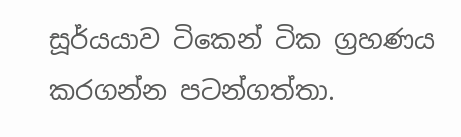සූර්යයාව ටිකෙන් ටික ග්‍රහණය කරගන්න පටන්ගත්තා.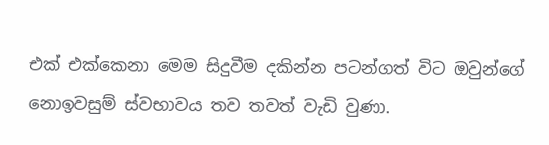එක් එක්කෙනා මෙම සිදුවීම දකින්න පටන්ගත් විට ඔවුන්ගේ නොඉවසුම් ස්වභාවය තව තවත් වැඩි වුණා.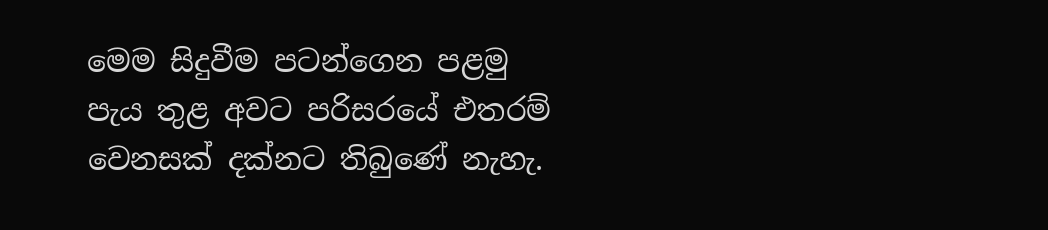මෙම සිදුවීම පටන්ගෙන පළමු පැය තුළ අවට පරිසරයේ එතරම් වෙනසක් දක්නට තිබුණේ නැහැ.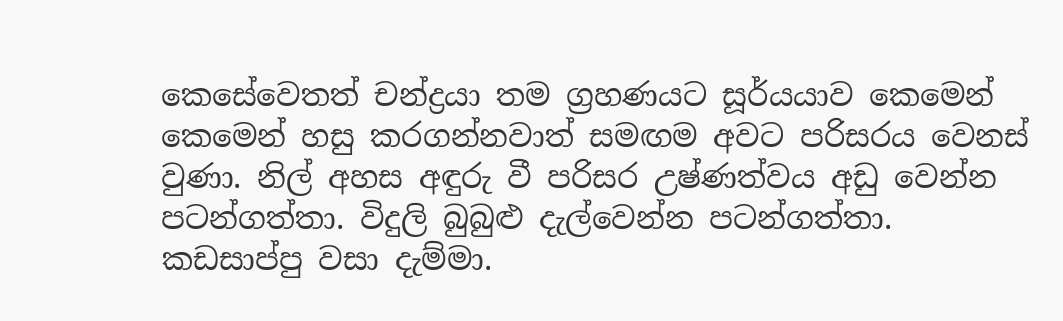කෙසේවෙතත් චන්ද්‍රයා තම ග්‍රහණයට සූර්යයාව කෙමෙන් කෙමෙන් හසු කරගන්නවාත් සමඟම අවට පරිසරය වෙනස් වුණා. නිල් අහස අඳුරු වී පරිසර උෂ්ණත්වය අඩු වෙන්න පටන්ගත්තා. විදුලි බුබුළු දැල්වෙන්න පටන්ගත්තා. කඩසාප්පු වසා දැම්මා.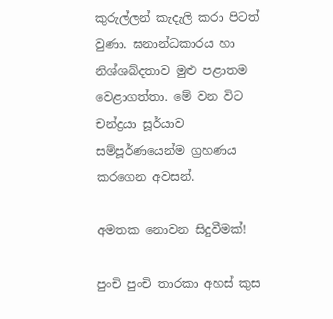කුරුල්ලන් කැදැලි කරා පිටත් වුණා. ඝනාන්ධකාරය හා නිශ්ශබ්දතාව මුළු පළාතම වෙළාගත්තා. මේ වන විට චන්ද්‍රයා සූර්යාව සම්පූර්ණයෙන්ම ග්‍රහණය කරගෙන අවසන්.

අමතක නොවන සිදුවීමක්!

පුංචි පුංචි තාරකා අහස් කුස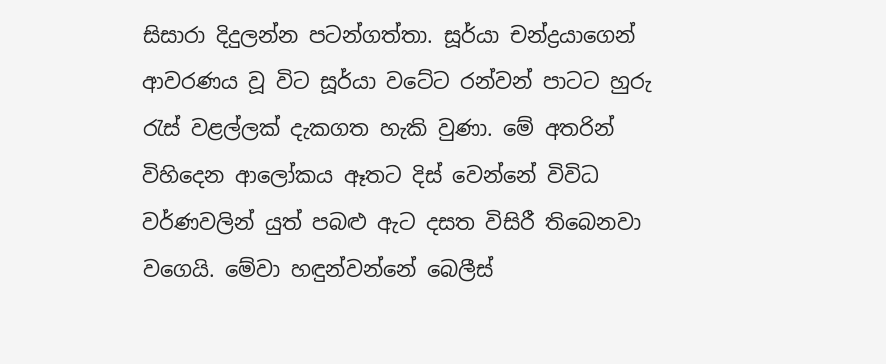සිසාරා දිදුලන්න පටන්ගත්තා. සූර්යා චන්ද්‍රයාගෙන් ආවරණය වූ විට සූර්යා වටේට රන්වන් පාටට හුරු රැස් වළල්ලක් දැකගත හැකි වුණා. මේ අතරින් විහිදෙන ආලෝකය ඈතට දිස් වෙන්නේ විවිධ වර්ණවලින් යුත් පබළු ඇට දසත විසිරී තිබෙනවා වගෙයි. මේවා හඳුන්වන්නේ බෙලීස්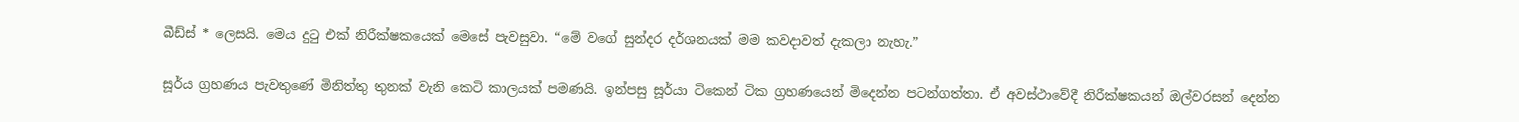බීඩ්ස් * ලෙසයි. මෙය දුටු එක් නිරීක්ෂකයෙක් මෙසේ පැවසුවා. “මේ වගේ සුන්දර දර්ශනයක් මම කවදාවත් දැකලා නැහැ.”

සූර්ය ග්‍රහණය පැවතුණේ මිනිත්තු තුනක් වැනි කෙටි කාලයක් පමණයි. ඉන්පසු සූර්යා ටිකෙන් ටික ග්‍රහණයෙන් මිදෙන්න පටන්ගත්තා. ඒ අවස්ථාවේදී නිරීක්ෂකයන් ඔල්වරසන් දෙන්න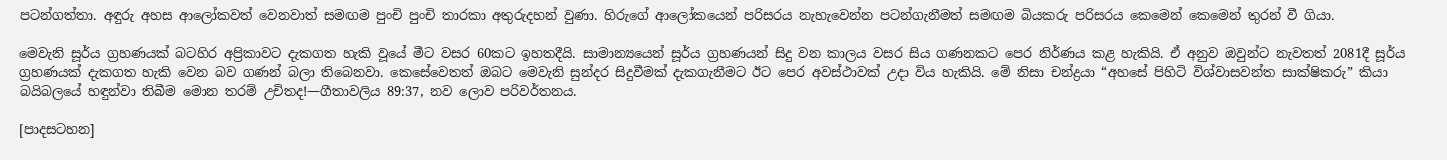පටන්ගත්තා. අඳුරු අහස ආලෝකවත් වෙනවාත් සමඟම පුංචි පුංචි තාරකා අතුරුදහන් වුණා. හිරුගේ ආලෝකයෙන් පරිසරය නැහැවෙන්න පටන්ගැනීමත් සමඟම බියකරු පරිසරය කෙමෙන් කෙමෙන් තුරන් වී ගියා.

මෙවැනි සූර්ය ග්‍රහණයක් බටහිර අප්‍රිකාවට දැකගත හැකි වූයේ මීට වසර 60කට ඉහතදීයි. සාමාන්‍යයෙන් සූර්ය ග්‍රහණයන් සිදු වන කාලය වසර සිය ගණනකට පෙර නිර්ණය කළ හැකියි. ඒ අනුව ඔවුන්ට නැවතත් 2081දී සූර්ය ග්‍රහණයක් දැකගත හැකි වෙන බව ගණන් බලා තිබෙනවා. කෙසේවෙතත් ඔබට මෙවැනි සුන්දර සිදුවීමක් දැකගැනීමට ඊට පෙර අවස්ථාවක් උදා විය හැකියි. මේ නිසා චන්ද්‍රයා “අහසේ පිහිටි විශ්වාසවන්ත සාක්ෂිකරු” කියා බයිබලයේ හඳුන්වා තිබීම මොන තරම් උචිතද!—ගීතාවලිය 89:37, නව ලොව පරිවර්තනය.

[පාදසටහන]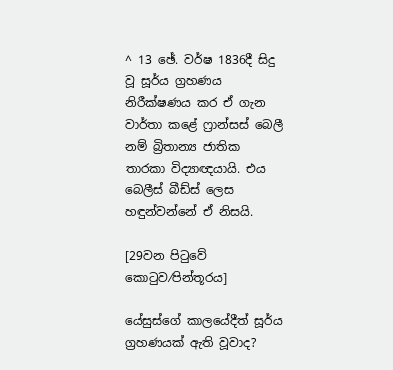^ 13 ඡේ. වර්ෂ 1836දී සිදු වූ සූර්ය ග්‍රහණය නිරීක්ෂණය කර ඒ ගැන වාර්තා කළේ ෆ්‍රාන්සස් බෙලී නම් බ්‍රිතාන්‍ය ජාතික තාරකා විද්‍යාඥයායි. එය බෙලීස් බීඩ්ස් ලෙස හඳුන්වන්නේ ඒ නිසයි.

[29වන පිටුවේ කොටුව⁄පින්තූරය]

යේසුස්ගේ කාලයේදීත් සූර්ය ග්‍රහණයක් ඇති වූවාද?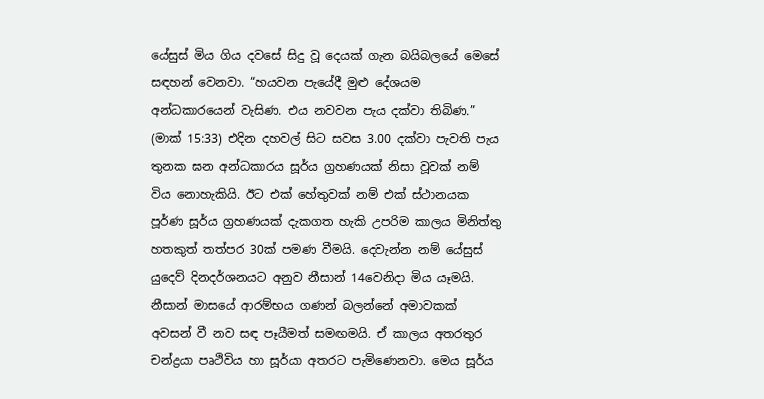යේසුස් මිය ගිය දවසේ සිදු වූ දෙයක් ගැන බයිබලයේ මෙසේ සඳහන් වෙනවා. “හයවන පැයේදී මුළු දේශයම අන්ධකාරයෙන් වැසිණ. එය නවවන පැය දක්වා තිබිණ.” (මාක් 15:33) එදින දහවල් සිට සවස 3.00 දක්වා පැවති පැය තුනක ඝන අන්ධකාරය සූර්ය ග්‍රහණයක් නිසා වූවක් නම් විය නොහැකියි. ඊට එක් හේතුවක් නම් එක් ස්ථානයක පූර්ණ සූර්ය ග්‍රහණයක් දැකගත හැකි උපරිම කාලය මිනිත්තු හතකුත් තත්පර 30ක් පමණ වීමයි. දෙවැන්න නම් යේසුස් යුදෙව් දිනදර්ශනයට අනුව නීසාන් 14වෙනිදා මිය යෑමයි. නීසාන් මාසයේ ආරම්භය ගණන් බලන්නේ අමාවකක් අවසන් වී නව සඳ පෑයීමත් සමඟමයි. ඒ කාලය අතරතුර චන්ද්‍රයා පෘථිවිය හා සූර්යා අතරට පැමිණෙනවා. මෙය සූර්ය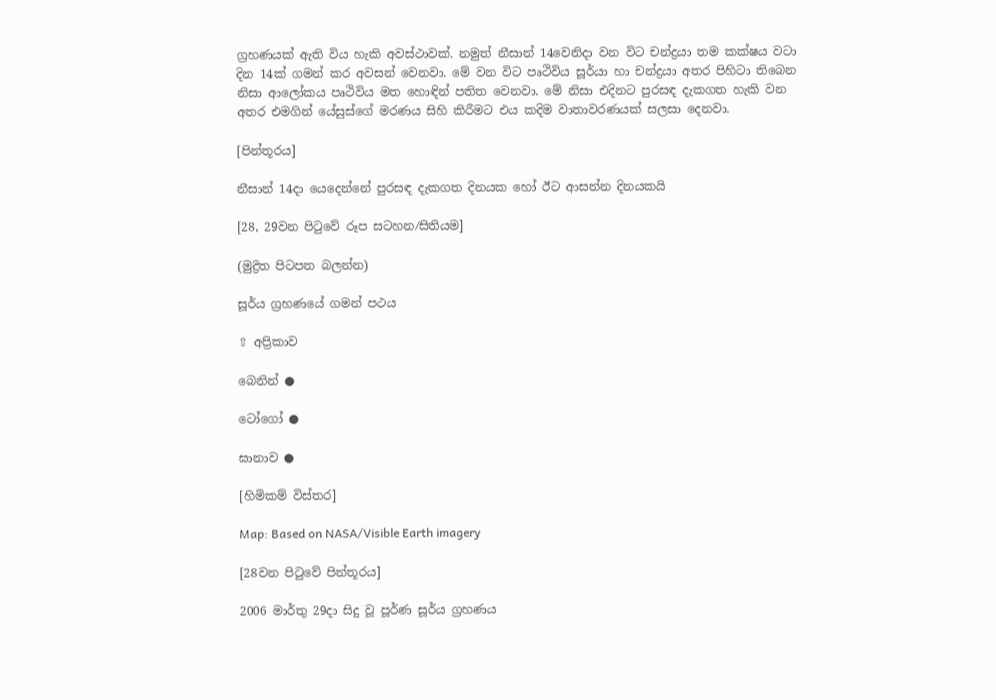ග්‍රහණයක් ඇති විය හැකි අවස්ථාවක්. නමුත් නීසාන් 14වෙනිදා වන විට චන්ද්‍රයා තම කක්ෂය වටා දින 14ක් ගමන් කර අවසන් වෙනවා. මේ වන විට පෘථිවිය සූර්යා හා චන්ද්‍රයා අතර පිහිටා තිබෙන නිසා ආලෝකය පෘථිවිය මත හොඳින් පතිත වෙනවා. මේ නිසා එදිනට පුරසඳ දැකගත හැකි වන අතර එමගින් යේසුස්ගේ මරණය සිහි කිරීමට එය කදිම වාතාවරණයක් සලසා දෙනවා.

[පින්තූරය]

නීසාන් 14දා යෙදෙන්නේ පුරසඳ දැකගත දිනයක හෝ ඊට ආසන්න දිනයකයි

[28, 29වන පිටුවේ රූප සටහන⁄සිතියම]

(මුද්‍රිත පිටපත බලන්න)

සූර්ය ග්‍රහණයේ ගමන් පථය

⇧ අප්‍රිකාව

බෙනින් ●

ටෝගෝ ●

ඝානාව ●

[හිමිකම් විස්තර]

Map: Based on NASA/Visible Earth imagery

[28වන පිටුවේ පින්තූරය]

2006 මාර්තු 29දා සිදු වූ පූර්ණ සූර්ය ග්‍රහණය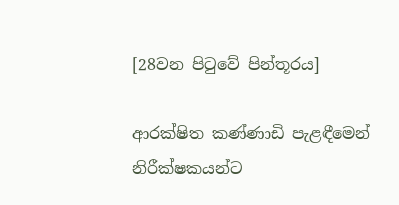[28වන පිටුවේ පින්තූරය]

ආරක්ෂිත කණ්ණාඩි පැළඳීමෙන් නිරීක්ෂකයන්ට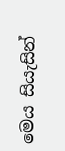මෙය සියැසින්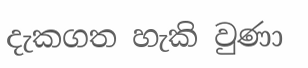දැකගත හැකි වුණා